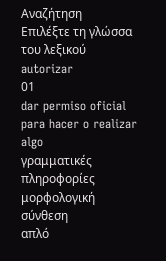Αναζήτηση
Επιλέξτε τη γλώσσα του λεξικού
autorizar
01
dar permiso oficial para hacer o realizar algo
γραμματικές πληροφορίες
μορφολογική σύνθεση
απλό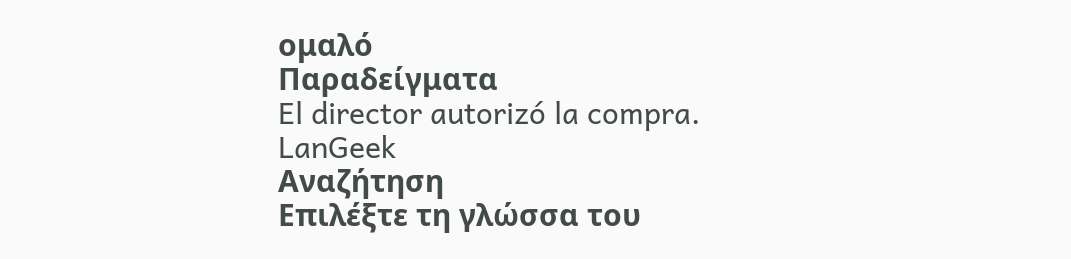ομαλό
Παραδείγματα
El director autorizó la compra.
LanGeek
Αναζήτηση
Επιλέξτε τη γλώσσα του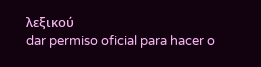λεξικού
dar permiso oficial para hacer o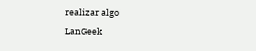realizar algo
LanGeek